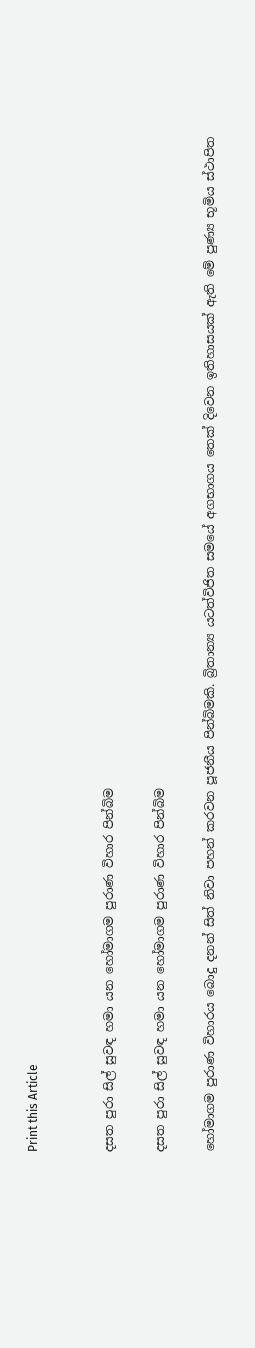Print this Article


දසත පුරා සිල් සුවඳ හමා යන හෝමාගම පුරාණ විහාර පින්බිම

දසත පුරා සිල් සුවඳ හමා යන හෝමාගම පුරාණ විහාර පින්බිම

හෝමාගම පුරාණ විහාරය බොදු දනන් සිත් නිවා පහන් කරවන පූජනීය පින්බිමකි. බ්‍රිතාන්‍ය යටත්විජිත සමයේ අගභාගය තෙක් දිවෙන ඉතිහාසයක් ඇති මේ පුණ්‍ය භූමිය ස්ථාපිත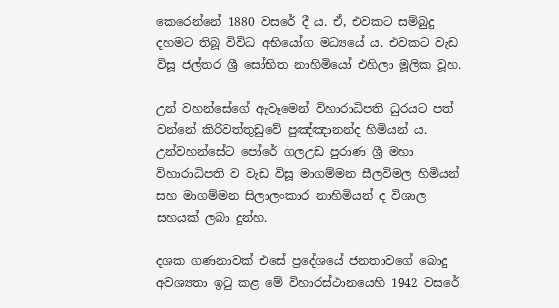කෙරෙන්නේ 1880 වසරේ දී ය. ඒ, එවකට සම්බුදු දහමට තිබූ විවිධ අභියෝග මධ්‍යයේ ය. එවකට වැඩ විසූ ජල්තර ශ්‍රී සෝභිත නාහිමියෝ එහිලා මූලික වූහ.

උන් වහන්සේගේ ඇවෑමෙන් විහාරාධිපති ධුරයට පත් වන්නේ කිරිවත්තුඩුවේ පුඤ්ඤානන්ද හිමියන් ය. උන්වහන්සේට පෝරේ ගලඋඩ පුරාණ ශ්‍රී මහා විහාරාධිපති ව වැඩ විසූ මාගම්මන සීලවිමල හිමියන් සහ මාගම්මන සිලාලංකාර නාහිමියන් ද විශාල සහයක් ලබා දුන්හ.

දශක ගණනාවක් එසේ ප්‍රදේශයේ ජනතාවගේ බොදු අවශ්‍යතා ඉටු කළ මේ විහාරස්ථානයෙහි 1942 වසරේ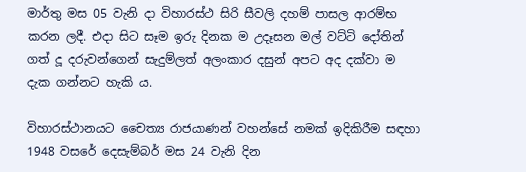මාර්තු මස 05 වැනි දා විහාරස්ථ සිරි සීවලි දහම් පාසල ආරම්භ කරන ලදී. එදා සිට සෑම ඉරු දිනක ම උදෑසන මල් වට්ටි දෝතින් ගත් දූ දරුවන්ගෙන් සැදුම්ලත් අලංකාර දසුන් අපට අද දක්වා ම දැක ගන්නට හැකි ය.

විහාරස්ථානයට චෛත්‍ය රාජයාණන් වහන්සේ නමක් ඉදිකිරීම සඳහා 1948 වසරේ දෙසැම්බර් මස 24 වැනි දින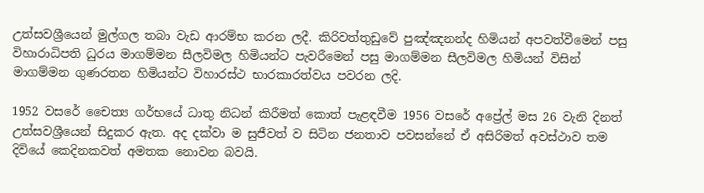උත්සවශ්‍රීයෙන් මුල්ගල තබා වැඩ ආරම්භ කරන ලදී. කිරිවත්තුඩුවේ පුඤ්ඤනන්ද හිමියන් අපවත්වීමෙන් පසු විහාරාධිපති ධුරය මාගම්මන සීලවිමල හිමියන්ට පැවරීමෙන් පසු මාගම්මන සීලවිමල හිමියන් විසින් මාගම්මන ගුණරතන හිමියන්ට විහාරස්ථ භාරකාරත්වය පවරන ලදි.

1952 වසරේ චෛත්‍ය ගර්භයේ ධාතු නිධන් කිරීමත් කොත් පැළඳවීම 1956 වසරේ අප්‍රේල් මස 26 වැනි දිනත් උත්සවශ්‍රීයෙන් සිදුකර ඇත. අද දක්වා ම සුජීවත් ව සිටින ජනතාව පවසන්නේ ඒ අසිරිමත් අවස්ථාව තම දිවියේ කෙදිනකවත් අමතක නොවන බවයි.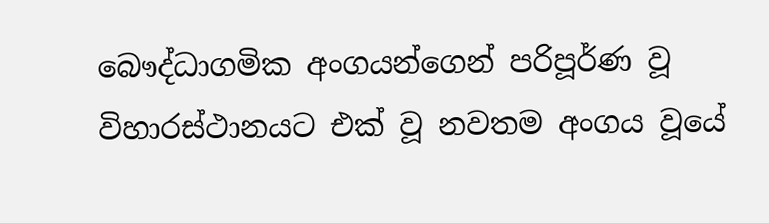බෞද්ධාගමික අංගයන්ගෙන් පරිපූර්ණ වූ විහාරස්ථානයට එක් වූ නවතම අංගය වූයේ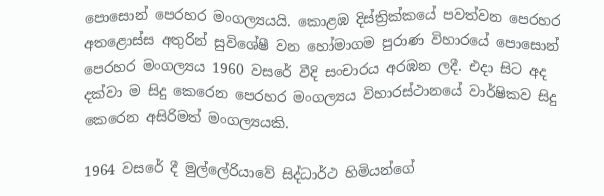පොසොන් පෙරහර මංගල්‍යයයි. කොළඹ දිස්ත්‍රික්කයේ පවත්වන පෙරහර අතළොස්ස අතුරින් සුවිශේෂී වන හෝමාගම පුරාණ විහාරයේ පොසොන් පෙරහර මංගල්‍යය 1960 වසරේ වීදි සංචාරය අරඹන ලදී. එදා සිට අද දක්වා ම සිදු කෙරෙන පෙරහර මංගල්‍යය විහාරස්ථානයේ වාර්ෂිකව සිදු කෙරෙන අසිරිමත් මංගල්‍යයකි.

1964 වසරේ දී මුල්ලේරියාවේ සිද්ධාර්ථ හිමියන්ගේ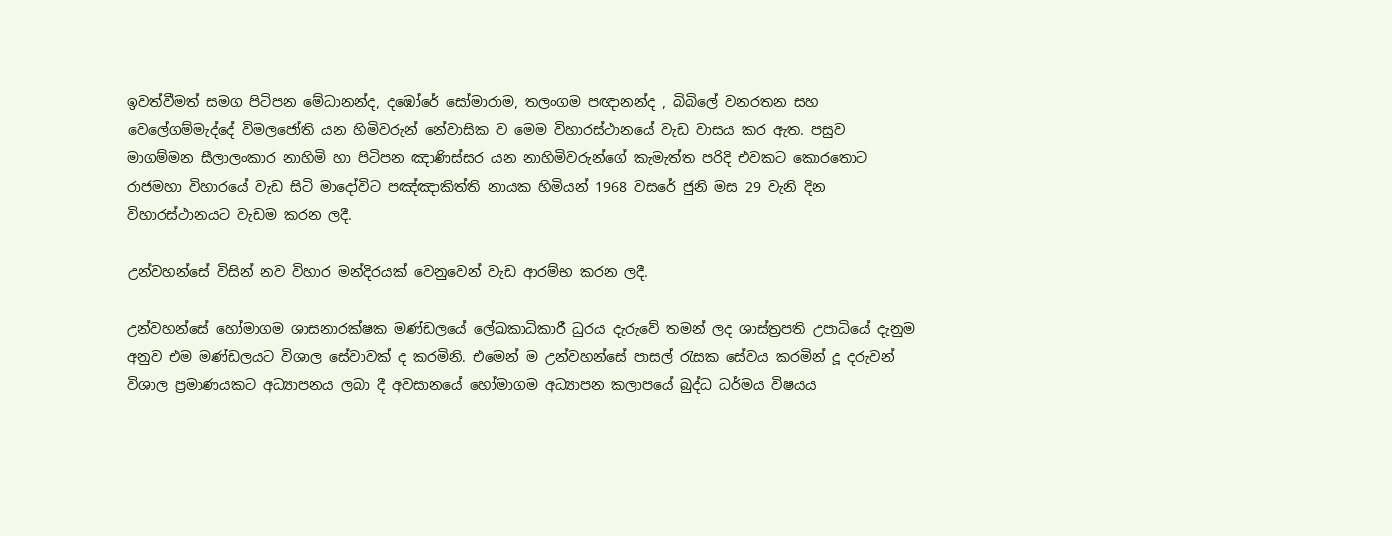ඉවත්වීමත් සමග පිටිපන මේධානන්ද, දඹෝරේ සෝමාරාම, තලංගම පඥානන්ද , බිබිලේ වනරතන සහ වෙලේගම්මැද්දේ විමලජෝති යන හිමිවරුන් නේවාසික ව මෙම විහාරස්ථානයේ වැඩ වාසය කර ඇත. පසුව මාගම්මන සීලාලංකාර නාහිමි හා පිටිපන ඤාණිස්සර යන නාහිමිවරුන්ගේ කැමැත්ත පරිදි එවකට කොරතොට රාජමහා විහාරයේ වැඩ සිටි මාදෝවිට පඤ්ඤාකිත්ති නායක හිමියන් 1968 වසරේ ජුනි මස 29 වැනි දින විහාරස්ථානයට වැඩම කරන ලදී.

උන්වහන්සේ විසින් නව විහාර මන්දිරයක් වෙනුවෙන් වැඩ ආරම්භ කරන ලදී.

උන්වහන්සේ හෝමාගම ශාසනාරක්ෂක මණ්ඩලයේ ලේඛකාධිකාරී ධුරය දැරුවේ තමන් ලද ශාස්ත්‍රපති උපාධියේ දැනුම අනුව එම මණ්ඩලයට විශාල සේවාවක් ද කරමිනි. එමෙන් ම උන්වහන්සේ පාසල් රැසක සේවය කරමින් දූ දරුවන් විශාල ප්‍රමාණයකට අධ්‍යාපනය ලබා දී අවසානයේ හෝමාගම අධ්‍යාපන කලාපයේ බුද්ධ ධර්මය විෂයය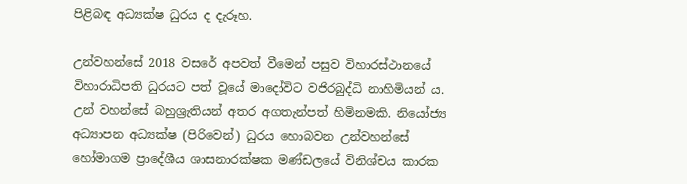පිළිබඳ අධ්‍යක්ෂ ධුරය ද දැරූහ.

උන්වහන්සේ 2018 වසරේ අපවත් වීමෙන් පසුව විහාරස්ථානයේ විහාරාධිපති ධුරයට පත් වූයේ මාදෝවිට වජිරබුද්ධි නාහිමියන් ය. උන් වහන්සේ බහුශ්‍රැතියන් අතර අගතැන්පත් හිමිනමකි. නියෝජ්‍ය අධ්‍යාපන අධ්‍යක්ෂ (පිරිවෙන්) ධුරය හොබවන උන්වහන්සේ හෝමාගම ප්‍රාදේශීය ශාසනාරක්ෂක මණ්ඩලයේ විනිශ්චය කාරක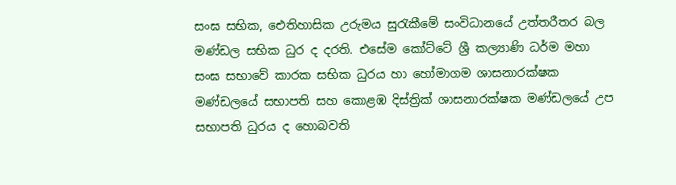සංඝ සභික, ඓතිහාසික උරුමය සුරැකීමේ සංවිධානයේ උත්තරීතර බල මණ්ඩල සභික ධුර ද දරති. එසේම කෝට්ටේ ශ්‍රී කල්‍යාණි ධර්ම මහා සංඝ සභාවේ කාරක සභික ධුරය හා හෝමාගම ශාසනාරක්ෂක මණ්ඩලයේ සභාපති සහ කොළඹ දිස්ත්‍රික් ශාසනාරක්ෂක මණ්ඩලයේ උ‍ප සභාපති ධුරය ද හොබවති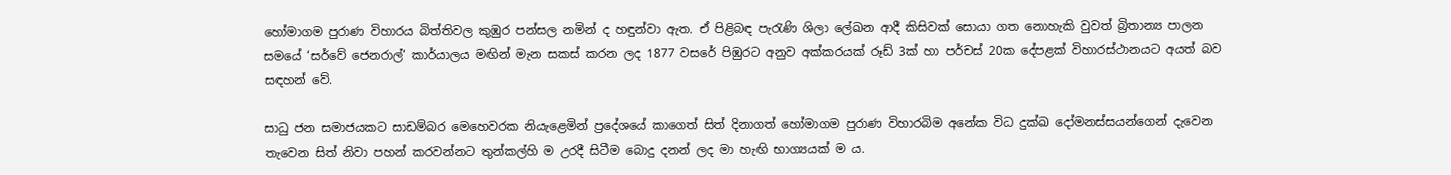හෝමාගම පුරාණ විහාරය බිත්තිවල කුඹුර පන්සල නමින් ද හඳුන්වා ඇත. ඒ පිළිබඳ පැරැණි ශිලා ලේඛන ආදී කිසිවක් සොයා ගත නොහැකි වුවත් බ්‍රිතාන්‍ය පාලන සමයේ ‘සර්වේ ජෙනරාල්‘ කාර්යාලය මඟින් මැන සකස් කරන ලද 1877 වසරේ පිඹුරට අනුව අක්කරයක් රූඩ් 3ක් හා පර්චස් 20ක දේපළක් විහාරස්ථානයට අයත් බව සඳහන් වේ.

සාධු ජන සමාජයකට සාඩම්බර මෙහෙවරක නියැළෙමින් ප්‍රදේශයේ කාගෙත් සිත් දිනාගත් හෝමාගම පුරාණ විහාරබිම අනේක විධ දුක්ඛ දෝමනස්සයන්ගෙන් දැවෙන තැවෙන සිත් නිවා පහන් කරවන්නට තුන්කල්හි ම උරදී සිටීම බොදු දනන් ලද මා හැඟි භාග්‍යයක් ම ය.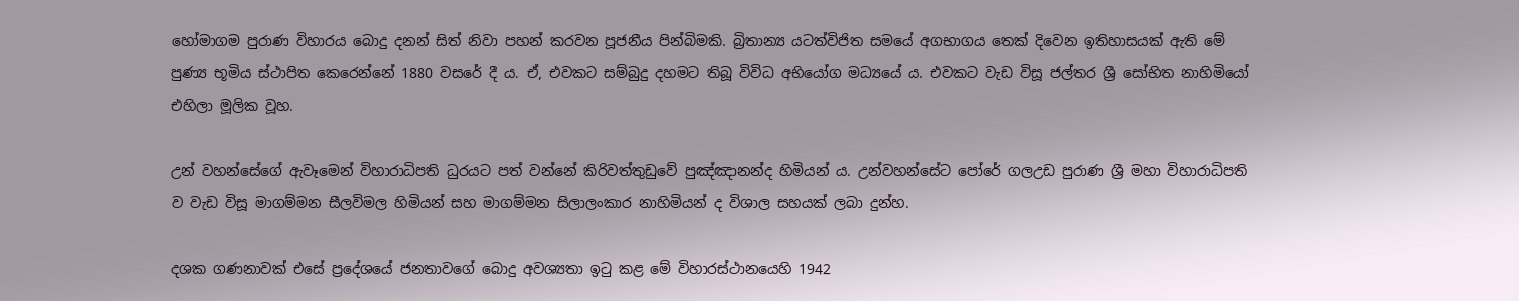හෝමාගම පුරාණ විහාරය බොදු දනන් සිත් නිවා පහන් කරවන පූජනීය පින්බිමකි. බ්‍රිතාන්‍ය යටත්විජිත සමයේ අගභාගය තෙක් දිවෙන ඉතිහාසයක් ඇති මේ පුණ්‍ය භූමිය ස්ථාපිත කෙරෙන්නේ 1880 වසරේ දී ය. ඒ, එවකට සම්බුදු දහමට තිබූ විවිධ අභියෝග මධ්‍යයේ ය. එවකට වැඩ විසූ ජල්තර ශ්‍රී සෝභිත නාහිමියෝ එහිලා මූලික වූහ.

උන් වහන්සේගේ ඇවෑමෙන් විහාරාධිපති ධුරයට පත් වන්නේ කිරිවත්තුඩුවේ පුඤ්ඤානන්ද හිමියන් ය. උන්වහන්සේට පෝරේ ගලඋඩ පුරාණ ශ්‍රී මහා විහාරාධිපති ව වැඩ විසූ මාගම්මන සීලවිමල හිමියන් සහ මාගම්මන සිලාලංකාර නාහිමියන් ද විශාල සහයක් ලබා දුන්හ.

දශක ගණනාවක් එසේ ප්‍රදේශයේ ජනතාවගේ බොදු අවශ්‍යතා ඉටු කළ මේ විහාරස්ථානයෙහි 1942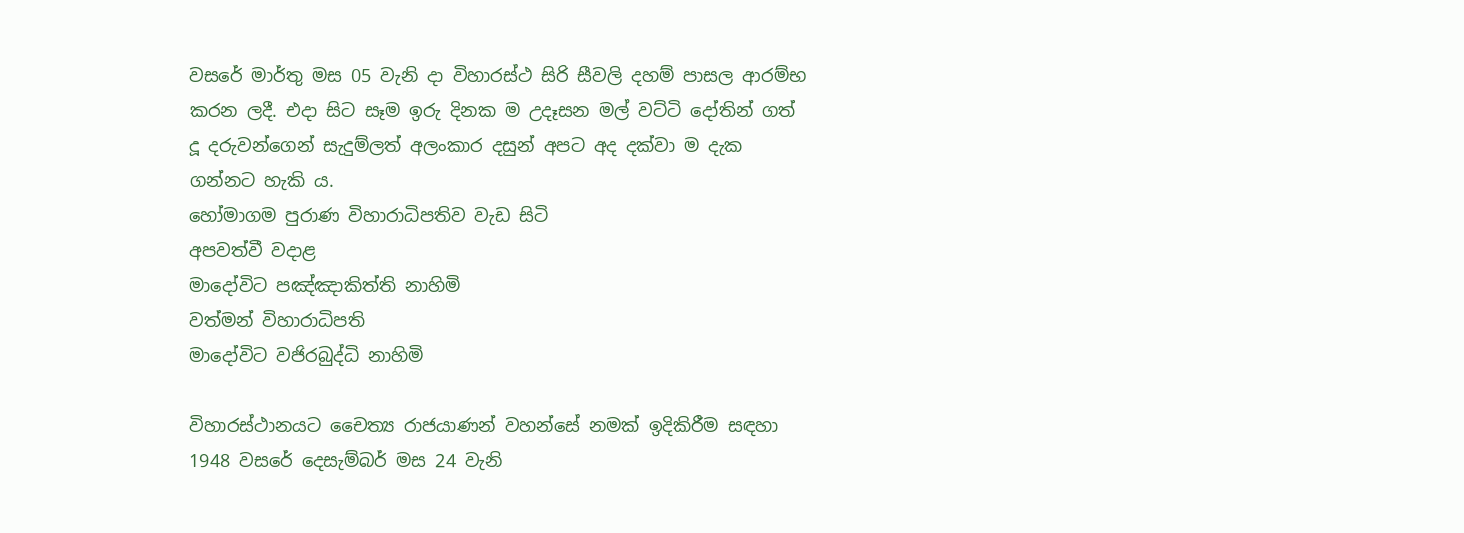වසරේ මාර්තු මස 05 වැනි දා විහාරස්ථ සිරි සීවලි දහම් පාසල ආරම්භ කරන ලදී. එදා සිට සෑම ඉරු දිනක ම උදෑසන මල් වට්ටි දෝතින් ගත් දූ දරුවන්ගෙන් සැදුම්ලත් අලංකාර දසුන් අපට අද දක්වා ම දැක ගන්නට හැකි ය.
හෝමාගම පුරාණ විහාරාධිපතිව වැඩ සිටි
අපවත්වී වදාළ
මාදෝවිට පඤ්ඤාකිත්ති නාහිමි
වත්මන් විහාරාධිපති
මාදෝවිට වජිරබුද්ධි නාහිමි

විහාරස්ථානයට චෛත්‍ය රාජයාණන් වහන්සේ නමක් ඉදිකිරීම සඳහා 1948 වසරේ දෙසැම්බර් මස 24 වැනි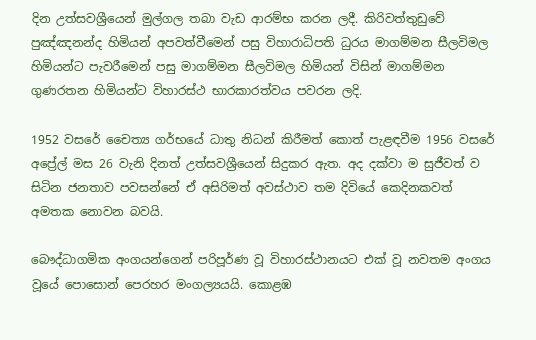දින උත්සවශ්‍රීයෙන් මුල්ගල තබා වැඩ ආරම්භ කරන ලදී. කිරිවත්තුඩුවේ පුඤ්ඤනන්ද හිමියන් අපවත්වීමෙන් පසු විහාරාධිපති ධුරය මාගම්මන සීලවිමල හිමියන්ට පැවරීමෙන් පසු මාගම්මන සීලවිමල හිමියන් විසින් මාගම්මන ගුණරතන හිමියන්ට විහාරස්ථ භාරකාරත්වය පවරන ලදි.

1952 වසරේ චෛත්‍ය ගර්භයේ ධාතු නිධන් කිරීමත් කොත් පැළඳවීම 1956 වසරේ අප්‍රේල් මස 26 වැනි දිනත් උත්සවශ්‍රීයෙන් සිදුකර ඇත. අද දක්වා ම සුජීවත් ව සිටින ජනතාව පවසන්නේ ඒ අසිරිමත් අවස්ථාව තම දිවියේ කෙදිනකවත් අමතක නොවන බවයි.

බෞද්ධාගමික අංගයන්ගෙන් පරිපූර්ණ වූ විහාරස්ථානයට එක් වූ නවතම අංගය වූයේ පොසොන් පෙරහර මංගල්‍යයයි. කොළඹ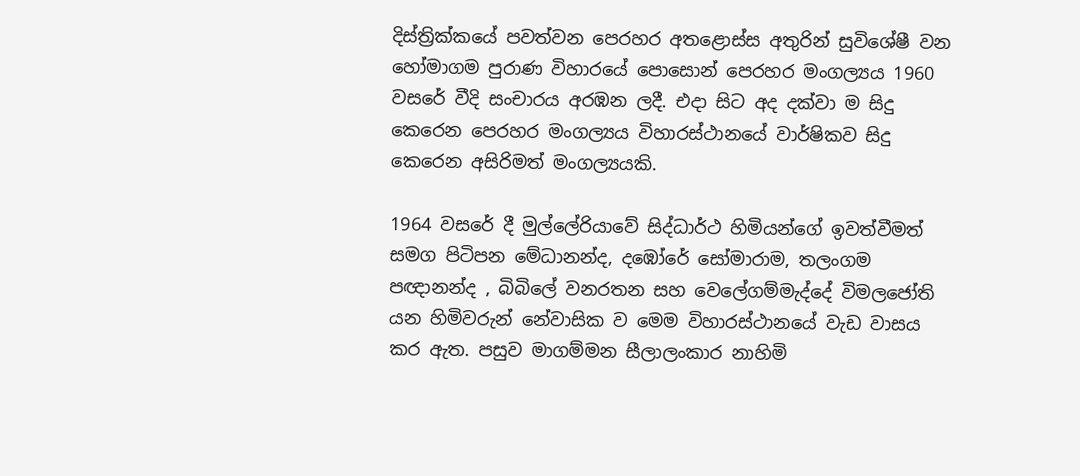දිස්ත්‍රික්කයේ පවත්වන පෙරහර අතළොස්ස අතුරින් සුවිශේෂී වන හෝමාගම පුරාණ විහාරයේ පොසොන් පෙරහර මංගල්‍යය 1960 වසරේ වීදි සංචාරය අරඹන ලදී. එදා සිට අද දක්වා ම සිදු කෙරෙන පෙරහර මංගල්‍යය විහාරස්ථානයේ වාර්ෂිකව සිදු කෙරෙන අසිරිමත් මංගල්‍යයකි.

1964 වසරේ දී මුල්ලේරියාවේ සිද්ධාර්ථ හිමියන්ගේ ඉවත්වීමත් සමග පිටිපන මේධානන්ද, දඹෝරේ සෝමාරාම, තලංගම පඥානන්ද , බිබිලේ වනරතන සහ වෙලේගම්මැද්දේ විමලජෝති යන හිමිවරුන් නේවාසික ව මෙම විහාරස්ථානයේ වැඩ වාසය කර ඇත. පසුව මාගම්මන සීලාලංකාර නාහිමි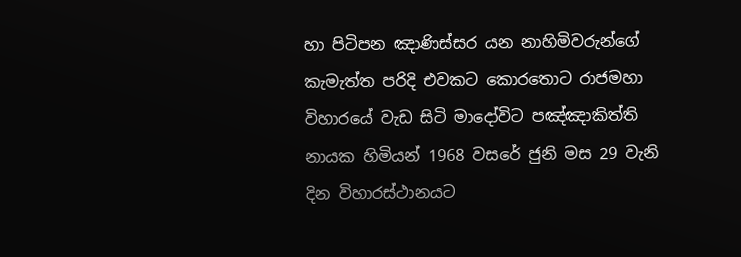හා පිටිපන ඤාණිස්සර යන නාහිමිවරුන්ගේ කැමැත්ත පරිදි එවකට කොරතොට රාජමහා විහාරයේ වැඩ සිටි මාදෝවිට පඤ්ඤාකිත්ති නායක හිමියන් 1968 වසරේ ජුනි මස 29 වැනි දින විහාරස්ථානයට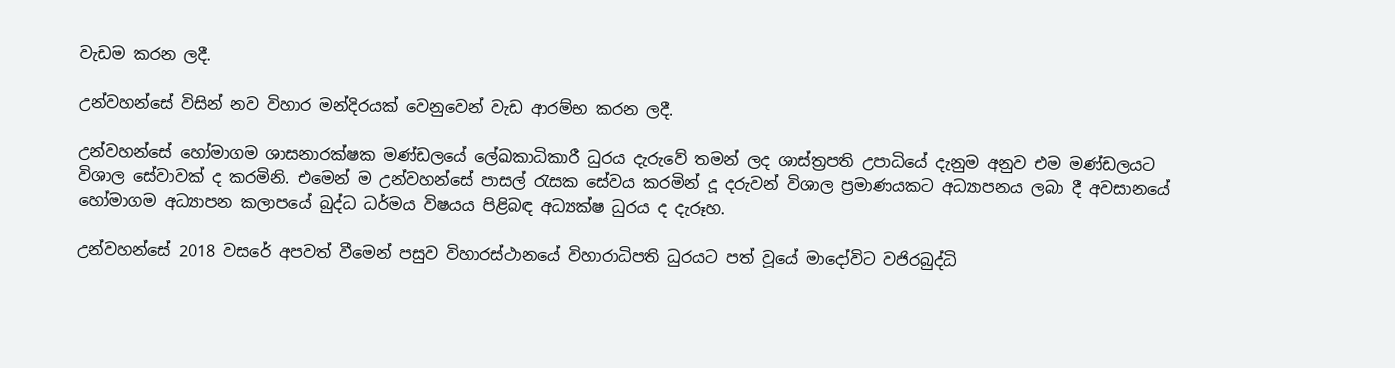වැඩම කරන ලදී.

උන්වහන්සේ විසින් නව විහාර මන්දිරයක් වෙනුවෙන් වැඩ ආරම්භ කරන ලදී.

උන්වහන්සේ හෝමාගම ශාසනාරක්ෂක මණ්ඩලයේ ලේඛකාධිකාරී ධුරය දැරුවේ තමන් ලද ශාස්ත්‍රපති උපාධියේ දැනුම අනුව එම මණ්ඩලයට විශාල සේවාවක් ද කරමිනි. එමෙන් ම උන්වහන්සේ පාසල් රැසක සේවය කරමින් දූ දරුවන් විශාල ප්‍රමාණයකට අධ්‍යාපනය ලබා දී අවසානයේ හෝමාගම අධ්‍යාපන කලාපයේ බුද්ධ ධර්මය විෂයය පිළිබඳ අධ්‍යක්ෂ ධුරය ද දැරූහ.

උන්වහන්සේ 2018 වසරේ අපවත් වීමෙන් පසුව විහාරස්ථානයේ විහාරාධිපති ධුරයට පත් වූයේ මාදෝවිට වජිරබුද්ධි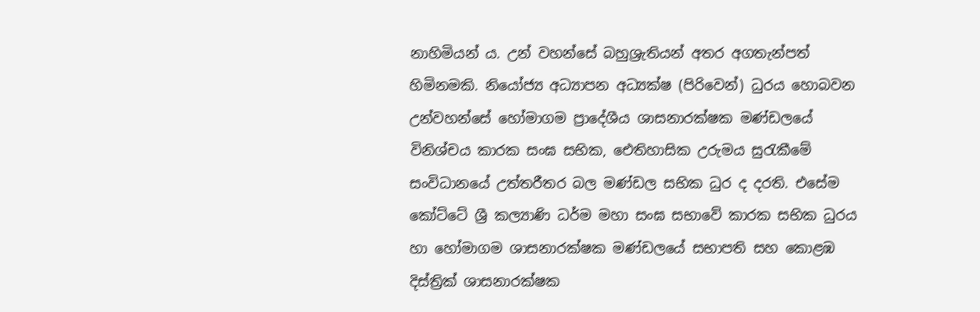නාහිමියන් ය. උන් වහන්සේ බහුශ්‍රැතියන් අතර අගතැන්පත් හිමිනමකි. නියෝජ්‍ය අධ්‍යාපන අධ්‍යක්ෂ (පිරිවෙන්) ධුරය හොබවන උන්වහන්සේ හෝමාගම ප්‍රාදේශීය ශාසනාරක්ෂක මණ්ඩලයේ විනිශ්චය කාරක සංඝ සභික, ඓතිහාසික උරුමය සුරැකීමේ සංවිධානයේ උත්තරීතර බල මණ්ඩල සභික ධුර ද දරති. එසේම කෝට්ටේ ශ්‍රී කල්‍යාණි ධර්ම මහා සංඝ සභාවේ කාරක සභික ධුරය හා හෝමාගම ශාසනාරක්ෂක මණ්ඩලයේ සභාපති සහ කොළඹ දිස්ත්‍රික් ශාසනාරක්ෂක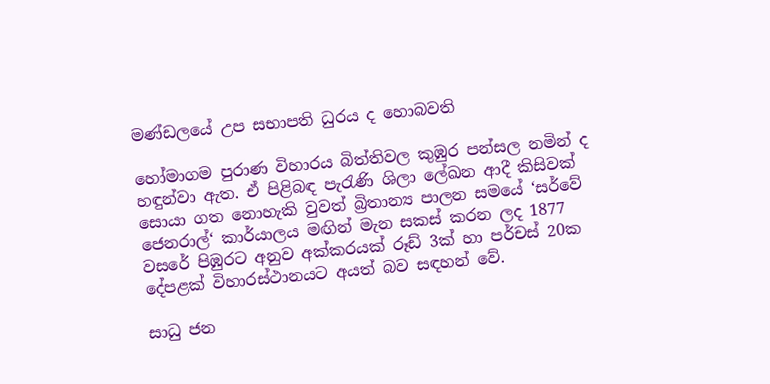මණ්ඩලයේ උ‍ප සභාපති ධුරය ද හොබවති

හෝමාගම පුරාණ විහාරය බිත්තිවල කුඹුර පන්සල නමින් ද හඳුන්වා ඇත. ඒ පිළිබඳ පැරැණි ශිලා ලේඛන ආදී කිසිවක් සොයා ගත නොහැකි වුවත් බ්‍රිතාන්‍ය පාලන සමයේ ‘සර්වේ ජෙනරාල්‘ කාර්යාලය මඟින් මැන සකස් කරන ලද 1877 වසරේ පිඹුරට අනුව අක්කරයක් රූඩ් 3ක් හා පර්චස් 20ක දේපළක් විහාරස්ථානයට අයත් බව සඳහන් වේ.

සාධු ජන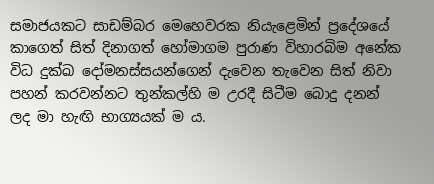සමාජයකට සාඩම්බර මෙහෙවරක නියැළෙමින් ප්‍රදේශයේ කාගෙත් සිත් දිනාගත් හෝමාගම පුරාණ විහාරබිම අනේක විධ දුක්ඛ දෝමනස්සයන්ගෙන් දැවෙන තැවෙන සිත් නිවා පහන් කරවන්නට තුන්කල්හි ම උරදී සිටීම බොදු දනන් ලද මා හැඟි භාග්‍යයක් ම ය.